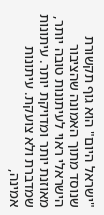"ישראל היום" הוא גוף תקשורת שנוסד מתוך האמונה שהציבור הישראלי ראוי לעיתונות טובה יותר, מאוזנת יותר ומדויקת יותר. עיתונות שמדברת ולא צועקת. עיתונות אמינה,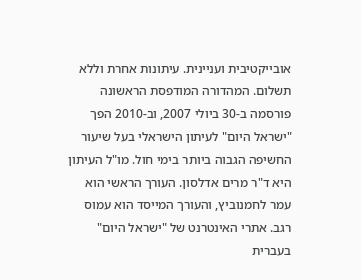אובייקטיבית ועניינית. עיתונות אחרת וללא תשלום. המהדורה המודפסת הראשונה פורסמה ב-30 ביולי 2007, וב-2010 הפך "ישראל היום" לעיתון הישראלי בעל שיעור החשיפה הגבוה ביותר בימי חול. מו"ל העיתון היא ד"ר מרים אדלסון. העורך הראשי הוא עמר לחמנוביץ, והעורך המייסד הוא עמוס רגב. אתרי האינטרנט של "ישראל היום" בעברית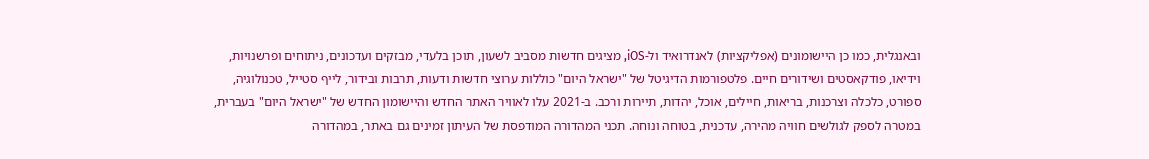ובאנגלית, כמו כן היישומונים (אפליקציות) לאנדרואיד ול-iOS, מציגים חדשות מסביב לשעון, תוכן בלעדי, מבזקים ועדכונים, ניתוחים ופרשנויות, וידיאו, פודקאסטים ושידורים חיים. פלטפורמות הדיגיטל של "ישראל היום" כוללות ערוצי חדשות ודעות, תרבות ובידור, לייף סטייל, טכנולוגיה, ספורט, כלכלה וצרכנות, בריאות, חיילים, אוכל, יהדות, תיירות ורכב. ב-2021 עלו לאוויר האתר החדש והיישומון החדש של "ישראל היום" בעברית, במטרה לספק לגולשים חוויה מהירה, עדכנית, בטוחה ונוחה. תכני המהדורה המודפסת של העיתון זמינים גם באתר, במהדורה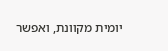יומית מקוונת, ואפשר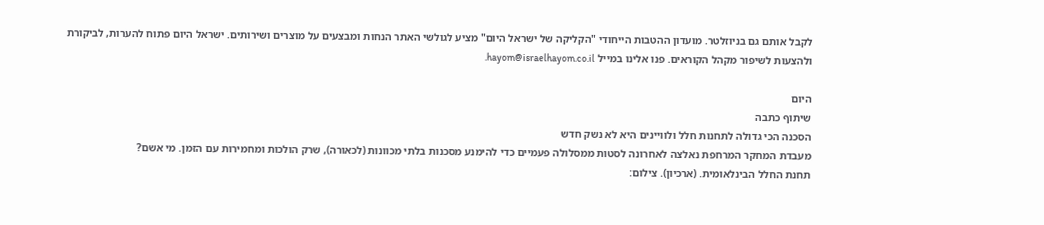לקבל אותם גם בניוזלטר. מועדון ההטבות הייחודי "הקליקה של ישראל היום" מציע לגולשי האתר הנחות ומבצעים על מוצרים ושירותים. ישראל היום פתוח להערות, לביקורת ולהצעות לשיפור מקהל הקוראים. פנו אלינו במייל hayom@israelhayom.co.il.

היום
שיתוף כתבה
הסכנה הכי גדולה לתחנות חלל ולוויינים היא לא נשק חדש
מעבדת המחקר המרחפת נאלצה לאחרונה לסטות ממסלולה פעמיים כדי להימנע מסכנות בלתי מכוונות (לכאורה), שרק הולכות ומחמירות עם הזמן. מי אשם?
תחנת החלל הבינלאומית. (ארכיון). צילום: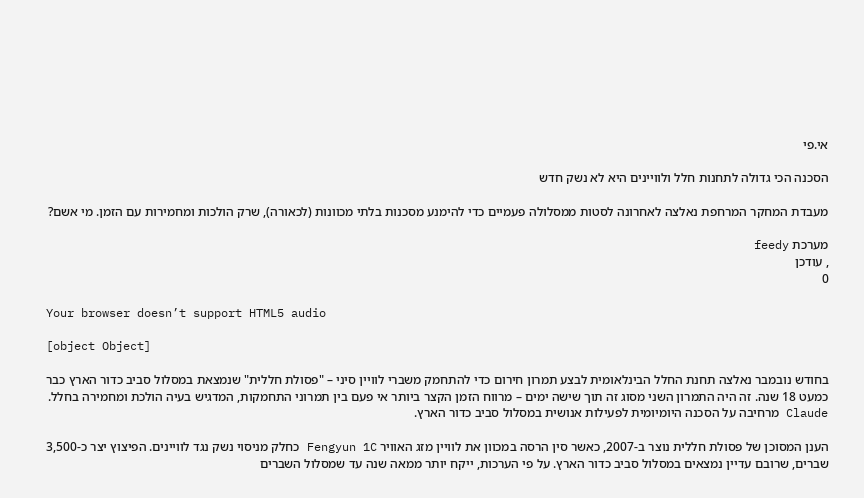אי.פי

הסכנה הכי גדולה לתחנות חלל ולוויינים היא לא נשק חדש

מעבדת המחקר המרחפת נאלצה לאחרונה לסטות ממסלולה פעמיים כדי להימנע מסכנות בלתי מכוונות (לכאורה), שרק הולכות ומחמירות עם הזמן. מי אשם?

מערכת feedy
, עודכן
0

Your browser doesn’t support HTML5 audio

[object Object]

בחודש נובמבר נאלצה תחנת החלל הבינלאומית לבצע תמרון חירום כדי להתחמק משברי לוויין סיני – "פסולת חללית" שנמצאת במסלול סביב כדור הארץ כבר כמעט 18 שנה. זה היה התמרון השני מסוג זה תוך שישה ימים – מרווח הזמן הקצר ביותר אי פעם בין תמרוני התחמקות, המדגיש בעיה הולכת ומחמירה בחלל. Claude מרחיבה על הסכנה היומיומית לפעילות אנושית במסלול סביב כדור הארץ.

הענן המסוכן של פסולת חללית נוצר ב-2007, כאשר סין הרסה במכוון את לוויין מזג האוויר Fengyun 1C כחלק מניסוי נשק נגד לוויינים. הפיצוץ יצר כ-3,500 שברים, שרובם עדיין נמצאים במסלול סביב כדור הארץ. על פי הערכות, ייקח יותר ממאה שנה עד שמסלול השברים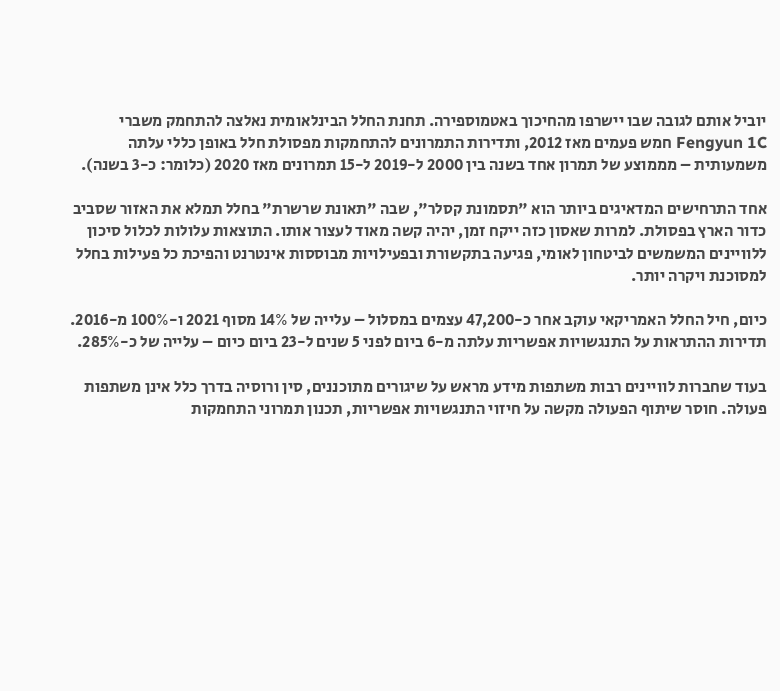יוביל אותם לגובה שבו יישרפו מהחיכוך באטמוספירה. תחנת החלל הבינלאומית נאלצה להתחמק משברי Fengyun 1C חמש פעמים מאז 2012, ותדירות התמרונים להתחמקות מפסולת חלל באופן כללי עלתה משמעותית – מממוצע של תמרון אחד בשנה בין 2000 ל-2019 ל-15 תמרונים מאז 2020 (כלומר: כ-3 בשנה).

אחד התרחישים המדאיגים ביותר הוא "תסמונת קסלר", שבה "תאונת שרשרת" בחלל תמלא את האזור שסביב כדור הארץ בפסולת. למרות שאסון כזה ייקח זמן, יהיה קשה מאוד לעצור אותו. התוצאות עלולות לכלול סיכון ללוויינים המשמשים לביטחון לאומי, פגיעה בתקשורת ובפעילויות מבוססות אינטרנט והפיכת כל פעילות בחלל למסוכנת ויקרה יותר.

כיום, חיל החלל האמריקאי עוקב אחר כ-47,200 עצמים במסלול – עלייה של 14% מסוף 2021 ו-100% מ-2016. תדירות ההתראות על התנגשויות אפשריות עלתה מ-6 ביום לפני 5 שנים ל-23 ביום כיום – עלייה של כ-285%.

בעוד שחברות לוויינים רבות משתפות מידע מראש על שיגורים מתוכננים, סין ורוסיה בדרך כלל אינן משתפות פעולה. חוסר שיתוף הפעולה מקשה על חיזוי התנגשויות אפשריות, תכנון תמרוני התחמקות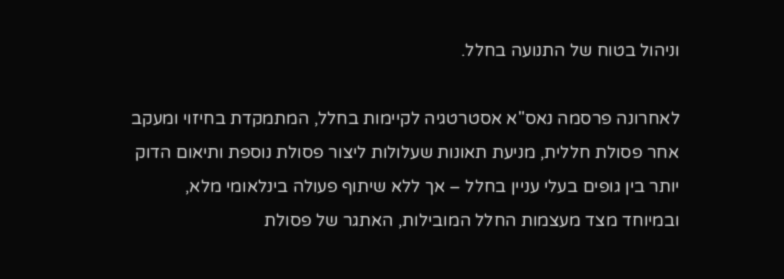וניהול בטוח של התנועה בחלל.

לאחרונה פרסמה נאס"א אסטרטגיה לקיימות בחלל, המתמקדת בחיזוי ומעקב אחר פסולת חללית, מניעת תאונות שעלולות ליצור פסולת נוספת ותיאום הדוק יותר בין גופים בעלי עניין בחלל – אך ללא שיתוף פעולה בינלאומי מלא, ובמיוחד מצד מעצמות החלל המובילות, האתגר של פסולת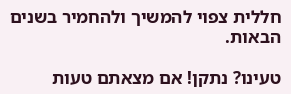חללית צפוי להמשיך ולהחמיר בשנים הבאות.

טעינו? נתקן! אם מצאתם טעות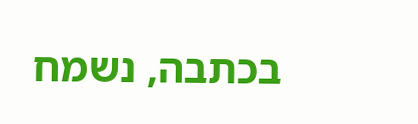בכתבה, נשמח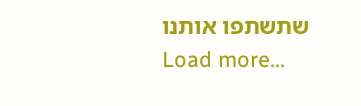שתשתפו אותנו
Load more...